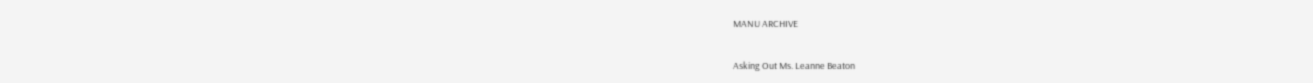MANU ARCHIVE

Asking Out Ms. Leanne Beaton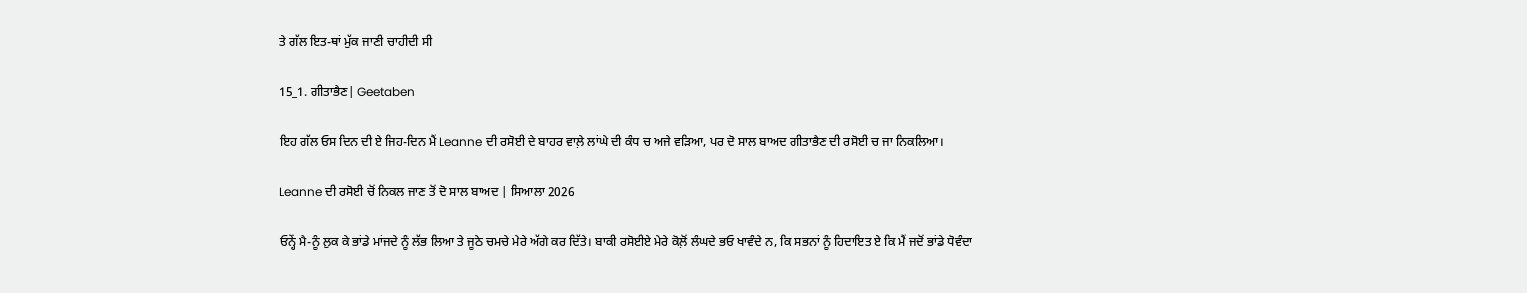ਤੇ ਗੱਲ ਇਤ-ਥਾਂ ਮੁੱਕ ਜਾਣੀ ਚਾਹੀਦੀ ਸੀ

15_1. ਗੀਤਾਭੈਣ| Geetaben

ਇਹ ਗੱਲ ਓਸ ਦਿਨ ਦੀ ਏ ਜਿਹ-ਦਿਨ ਮੈਂ Leanne ਦੀ ਰਸੋਈ ਦੇ ਬਾਹਰ ਵਾਲ਼ੇ ਲਾਂਘੇ ਦੀ ਕੰਧ ਚ ਅਜੇ ਵੜਿਆ, ਪਰ ਦੋ ਸਾਲ ਬਾਅਦ ਗੀਤਾਭੈਣ ਦੀ ਰਸੋਈ ਚ ਜਾ ਨਿਕਲਿਆ।

Leanne ਦੀ ਰਸੋਈ ਚੋਂ ਨਿਕਲ ਜਾਣ ਤੋਂ ਦੋ ਸਾਲ ਬਾਅਦ | ਸਿਆਲਾ 2026

ਓਨ੍ਹੇਂ ਮੈ-ਨੂੰ ਲੁਕ ਕੇ ਭਾਂਡੇ ਮਾਂਜਦੇ ਨੂੰ ਲੱਭ ਲਿਆ ਤੇ ਜੂਠੇ ਚਮਚੇ ਮੇਰੇ ਅੱਗੇ ਕਰ ਦਿੱਤੇ। ਬਾਕੀ ਰਸੋਈਏ ਮੇਰੇ ਕੋਲ਼ੋਂ ਲੰਘਦੇ ਭਓ ਖਾਵੰਦੇ ਨ, ਕਿ ਸਭਨਾਂ ਨੂੰ ਹਿਦਾਇਤ ਏ ਕਿ ਮੈਂ ਜਦੋਂ ਭਾਂਡੇ ਧੋਵੰਦਾ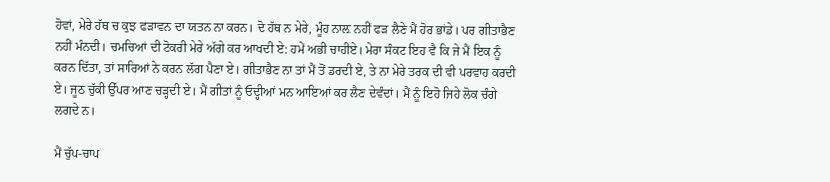ਹੋਵਾਂ, ਮੇਰੇ ਹੱਥ ਚ ਕੁਝ ਫੜਾਵਨ ਦਾ ਯਤਨ ਨਾ ਕਰਨ। ਦੋ ਹੱਥ ਨ ਮੇਰੇ, ਮੂੰਹ ਨਾਲ਼ ਨਹੀਂ ਫੜ ਲੈਣੇ ਮੈਂ ਹੋਰ ਭਾਂਡੇ। ਪਰ ਗੀਤਾਭੈਣ ਨਹੀਂ ਮੰਨਦੀ। ਚਮਚਿਆਂ ਦੀ ਟੋਕਰੀ ਮੇਰੇ ਅੱਗੇ ਕਰ ਆਖਦੀ ਏ: ਹਮੇਂ ਅਭੀ ਚਾਹੀਏ। ਮੇਰਾ ਸੰਕਟ ਇਹ ਵੈ ਕਿ ਜੇ ਮੈਂ ਇਕ ਨੂੰ ਕਰਨ ਦਿੱਤਾ, ਤਾਂ ਸਾਰਿਆਂ ਨੇ ਕਰਨ ਲੱਗ ਪੈਣਾ ਏ। ਗੀਤਾਭੈਣ ਨਾ ਤਾਂ ਮੈਂ ਤੋਂ ਡਰਦੀ ਏ, ਤੇ ਨਾ ਮੇਰੇ ਤਰਕ ਦੀ ਵੀ ਪਰਵਾਹ ਕਰਦੀ ਏ। ਜੂਠ ਚੁੱਕੀ ਉੱਪਰ ਆਣ ਚੜ੍ਹਦੀ ਏ। ਮੈਂ ਗੀਤਾਂ ਨੂੰ ਓਦ੍ਹੀਆਂ ਮਨ ਆਇਆਂ ਕਰ ਲੈਣ ਦੇਵੰਦਾਂ। ਮੈਂ ਨੂੰ ਇਹੋ ਜਿਹੇ ਲੋਕ ਚੰਗੇ ਲਗਦੇ ਨ।

ਮੈਂ ਚੁੱਪ-ਚਾਪ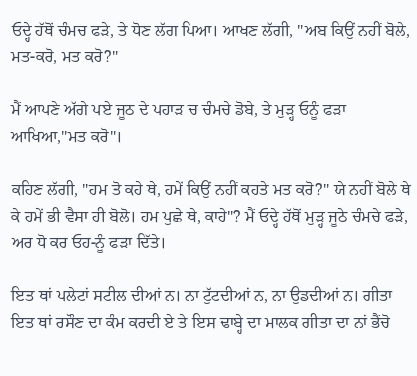ਓਦ੍ਹੇ ਹੱਥੋਂ ਚੰਮਚ ਫੜੇ, ਤੇ ਧੋਣ ਲੱਗ ਪਿਆ। ਆਖਣ ਲੱਗੀ, "ਅਬ ਕਿਉਂ ਨਹੀਂ ਬੋਲੇ, ਮਤ-ਕਰੋ, ਮਤ ਕਰੋ?"

ਮੈਂ ਆਪਣੇ ਅੱਗੇ ਪਏ ਜੂਠ ਦੇ ਪਹਾੜ ਚ ਚੰਮਚੇ ਡੋਬੇ, ਤੇ ਮੁੜ੍ਹ ਓਨੂੰ ਫੜਾ ਆਖਿਆ,"ਮਤ ਕਰੋ"।

ਕਹਿਣ ਲੱਗੀ, "ਹਮ ਤੋ ਕਹੇ ਥੇ, ਹਮੇਂ ਕਿਉਂ ਨਹੀਂ ਕਹਤੇ ਮਤ ਕਰੋ?" ਯੇ ਨਹੀਂ ਬੋਲੇ ਥੇ ਕੇ ਹਮੇਂ ਭੀ ਵੈਸਾ ਹੀ ਬੋਲੋ। ਹਮ ਪੁਛੇ ਥੇ, ਕਾਹੇ"? ਮੈਂ ਓਦ੍ਹੇ ਹੱਥੋਂ ਮੁੜ੍ਹ ਜੂਠੇ ਚੰਮਚੇ ਫੜੇ, ਅਰ ਧੋ ਕਰ ਓਹ-ਨੂੰ ਫੜਾ ਦਿੱਤੇ।

ਇਤ ਥਾਂ ਪਲੇਟਾਂ ਸਟੀਲ ਦੀਆਂ ਨ। ਨਾ ਟੁੱਟਦੀਆਂ ਨ, ਨਾ ਉਡਦੀਆਂ ਨ। ਗੀਤਾ ਇਤ ਥਾਂ ਰਸੌਣ ਦਾ ਕੰਮ ਕਰਦੀ ਏ ਤੇ ਇਸ ਢਾਬ੍ਹੇ ਦਾ ਮਾਲਕ ਗੀਤਾ ਦਾ ਨਾਂ ਭੈਂਚੋ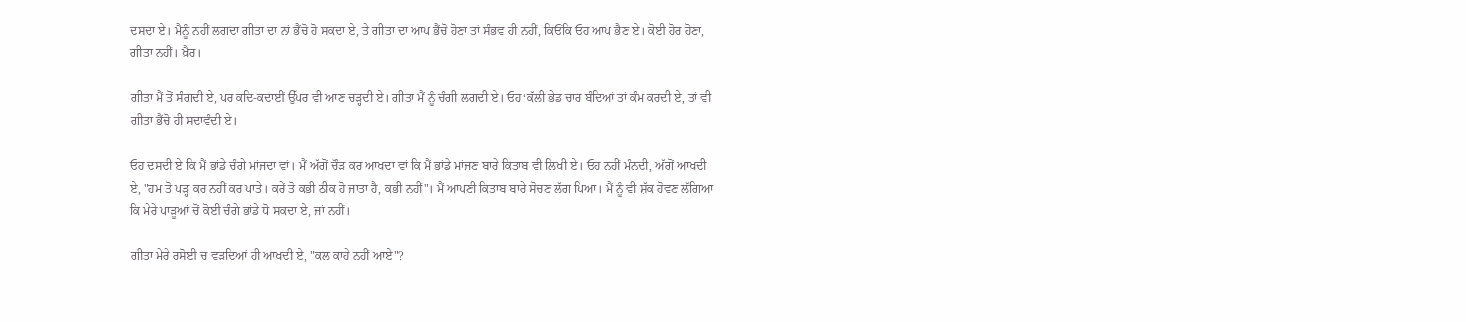ਦਸਦਾ ਏ। ਮੈਨੂੰ ਨਹੀਂ ਲਗਦਾ ਗੀਤਾ ਦਾ ਨਾਂ ਭੈਂਚੋ ਹੋ ਸਕਦਾ ਏ, ਤੇ ਗੀਤਾ ਦਾ ਆਪ ਭੈਂਚੋ ਹੋਣਾ ਤਾਂ ਸੰਭਵ ਹੀ ਨਹੀਂ, ਕਿਓਂਕਿ ਓਹ ਆਪ ਭੈਣ ਏ। ਕੋਈ ਹੋਰ ਹੋਣਾ, ਗੀਤਾ ਨਹੀਂ। ਖ਼ੈਰ।

ਗੀਤਾ ਮੈਂ ਤੋਂ ਸੰਗਦੀ ਏ, ਪਰ ਕਦਿ-ਕਦਾਈਂ ਉੱਪਰ ਵੀ ਆਣ ਚੜ੍ਹਦੀ ਏ। ਗੀਤਾ ਮੈਂ ਨੂੰ ਚੰਗੀ ਲਗਦੀ ਏ। ਓਹ‘ਕੱਲੀ ਭੇਡ ਚਾਰ ਬੰਦਿਆਂ ਤਾਂ ਕੰਮ ਕਰਦੀ ਏ, ਤਾਂ ਵੀ ਗੀਤਾ ਭੈਂਚੋ ਹੀ ਸਦਾਵੰਦੀ ਏ।

ਓਹ ਦਸਦੀ ਏ ਕਿ ਮੈਂ ਭਾਂਡੇ ਚੰਗੇ ਮਾਂਜਦਾ ਵਾਂ। ਮੈਂ ਅੱਗੋਂ ਚੌੜ ਕਰ ਆਖਦਾ ਵਾਂ ਕਿ ਮੈਂ ਭਾਂਡੇ ਮਾਂਜਣ ਬਾਰੇ ਕਿਤਾਬ ਵੀ ਲਿਖੀ ਏ। ਓਹ ਨਹੀਂ ਮੰਨਦੀ, ਅੱਗੋਂ ਆਖਦੀ ਏ, "ਹਮ ਤੋ ਪੜ੍ਹ ਕਰ ਨਹੀਂ ਕਰ ਪਾਤੇ। ਕਰੇਂ ਤੋ ਕਭੀ ਠੀਕ ਹੋ ਜਾਤਾ ਹੈ, ਕਭੀ ਨਹੀਂ"। ਮੈਂ ਆਪਣੀ ਕਿਤਾਬ ਬਾਰੇ ਸੋਚਣ ਲੱਗ ਪਿਆ। ਮੈਂ ਨੂੰ ਵੀ ਸ਼ੱਕ ਹੋਵਣ ਲੱਗਿਆ ਕਿ ਮੇਰੇ ਪਾੜੂਆਂ ਚੋਂ ਕੋਈ ਚੰਗੇ ਭਾਂਡੇ ਧੋ ਸਕਦਾ ਏ, ਜਾਂ ਨਹੀਂ।

ਗੀਤਾ ਮੇਰੇ ਰਸੋਈ ਚ ਵੜਦਿਆਂ ਹੀ ਆਖਦੀ ਏ, "ਕਲ ਕਾਹੇ ਨਹੀਂ ਆਏ"?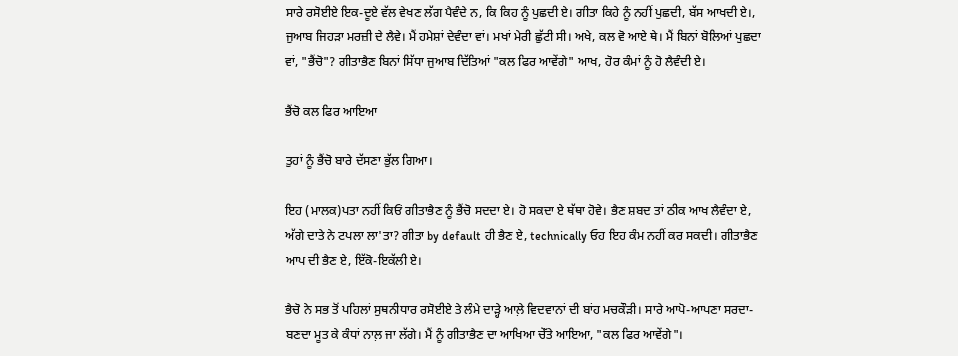ਸਾਰੇ ਰਸੋਈਏ ਇਕ-ਦੂਏ ਵੱਲ ਵੇਖਣ ਲੱਗ ਪੈਵੰਦੇ ਨ, ਕਿ ਕਿਹ ਨੂੰ ਪੁਛਦੀ ਏ। ਗੀਤਾ ਕਿਹੇ ਨੂੰ ਨਹੀਂ ਪੁਛਦੀ, ਬੱਸ ਆਖਦੀ ਏ।, ਜੁਆਬ ਜਿਹੜਾ ਮਰਜ਼ੀ ਦੇ ਲੈਵੇ। ਮੈਂ ਹਮੇਸ਼ਾਂ ਦੇਵੰਦਾ ਵਾਂ। ਮਖਾਂ ਮੇਰੀ ਛੁੱਟੀ ਸੀ। ਅਖੇ, ਕਲ ਵੋ ਆਏ ਥੇ। ਮੈਂ ਬਿਨਾਂ ਬੋਲਿਆਂ ਪੁਛਦਾ ਵਾਂ, "ਭੈਂਚੋ"? ਗੀਤਾਭੈਣ ਬਿਨਾਂ ਸਿੱਧਾ ਜੁਆਬ ਦਿੱਤਿਆਂ "ਕਲ ਫਿਰ ਆਵੇਂਗੇ" ਆਖ, ਹੋਰ ਕੰਮਾਂ ਨੂੰ ਹੋ ਲੈਵੰਦੀ ਏ।

ਭੈਂਚੋ ਕਲ ਫਿਰ ਆਇਆ

ਤੁਹਾਂ ਨੂੰ ਭੈਂਚੋ ਬਾਰੇ ਦੱਸਣਾ ਭੁੱਲ ਗਿਆ।

ਇਹ (ਮਾਲਕ)ਪਤਾ ਨਹੀਂ ਕਿਓਂ ਗੀਤਾਭੈਣ ਨੂੰ ਭੈਂਚੋ ਸਦਦਾ ਏ। ਹੋ ਸਕਦਾ ਏ ਥੱਥਾ ਹੋਵੇ। ਭੈਣ ਸ਼ਬਦ ਤਾਂ ਠੀਕ ਆਖ ਲੈਵੰਦਾ ਏ, ਅੱਗੇ ਦਾਤੇ ਨੇ ਟਪਲਾ ਲਾ'ਤਾ? ਗੀਤਾ by default ਹੀ ਭੈਣ ਏ, technically ਓਹ ਇਹ ਕੰਮ ਨਹੀਂ ਕਰ ਸਕਦੀ। ਗੀਤਾਭੈਣ ਆਪ ਦੀ ਭੈਣ ਏ, ਇੱਕੋ-ਇਕੱਲੀ ਏ।

ਭੈਚੋ ਨੇ ਸਭ ਤੋਂ ਪਹਿਲਾਂ ਸੁਥਨੀਧਾਰ ਰਸੋਈਏ ਤੇ ਲੰਮੇ ਦਾੜ੍ਹੇ ਆਲ਼ੇ ਵਿਦਵਾਨਾਂ ਦੀ ਬਾਂਹ ਮਚਕੌੜੀ। ਸਾਰੇ ਆਪੋ-ਆਪਣਾ ਸਰਦਾ-ਬਣਦਾ ਮੂਤ ਕੇ ਕੰਧਾਂ ਨਾਲ਼ ਜਾ ਲੱਗੇ। ਮੈਂ ਨੂੰ ਗੀਤਾਭੈਣ ਦਾ ਆਖਿਆ ਚੇੱਤੇ ਆਇਆ, "ਕਲ ਫਿਰ ਆਵੇਂਗੇ"।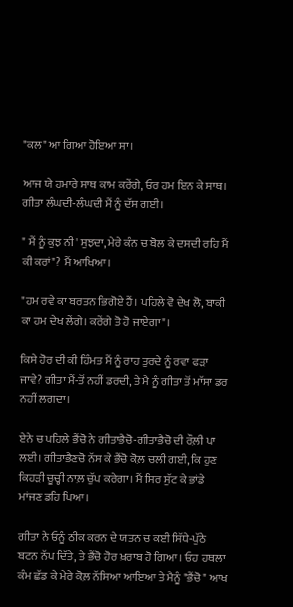"ਕਲ" ਆ ਗਿਆ ਹੋਇਆ ਸਾ।

ਆਜ ਯੇ ਹਮਾਰੇ ਸਾਥ ਕਾਮ ਕਰੇਂਗੇ, ਓਰ ਹਮ ਇਨ ਕੇ ਸਾਥ। ਗੀਤਾ ਲੰਘਦੀ-ਲੰਘਦੀ ਮੈਂ ਨੂੰ ਦੱਸ ਗਈ।

" ਮੈਂ ਨੂੰ ਕੁਝ ਨੀ' ਸੁਝਦਾ, ਮੇਰੇ ਕੰਨ ਚ ਬੋਲ ਕੇ ਦਸਦੀ ਰਹਿ ਮੈਂ ਕੀ ਕਰਾਂ"? ਮੈਂ ਆਖਿਆ।

"ਹਮ ਰਵੇ ਕਾ ਬਰਤਨ ਭਿਗੋਏ ਹੈਂ। ਪਹਿਲੇ ਵੋ ਦੇਖ ਲੋ, ਬਾਕੀ ਕਾ ਹਮ ਦੇਖ ਲੇਂਗੇ। ਕਰੇਂਗੇ ਤੋ ਹੋ ਜਾਏਗਾ"।

ਕਿਸੇ ਹੋਰ ਦੀ ਕੀ ਹਿੰਮਤ ਮੈਂ ਨੂੰ ਰਾਹ ਤੁਰਦੇ ਨੂੰ ਰਵਾ ਫੜਾ ਜਾਵੇ? ਗੀਤਾ ਮੈਂ-ਤੋਂ ਨਹੀਂ ਡਰਦੀ, ਤੇ ਮੈ ਨੂੰ ਗੀਤਾ ਤੋਂ ਮਾੱਸਾ ਡਰ ਨਹੀਂ ਲਗਦਾ।

ਏਨੇ ਚ ਪਹਿਲੇ ਭੈਂਚੋ ਨੇ ਗੀਤਾਭੈਚੋ-ਗੀਤਾਭੈਚੋ ਦੀ ਰੌਲ਼ੀ ਪਾ ਲਈ। ਗੀਤਾਭੈਣਚੋ ਨੱਸ ਕੇ ਭੈਂਚੋ ਕੋਲ਼ ਚਲੀ ਗਈ, ਕਿ ਹੁਣ ਕਿਹੜੀ ਚੂਚ੍ਹੀ ਨਾਲ਼ ਚੁੱਪ ਕਰੇਗਾ। ਮੈਂ ਸਿਰ ਸੁੱਟ ਕੇ ਭਾਂਡੇ ਮਾਂਜਣ ਡਹਿ ਪਿਆ।

ਗੀਤਾ ਨੇ ਓਨੂੰ ਠੀਕ ਕਰਨ ਦੇ ਯਤਨ ਚ ਕਈ ਸਿੱਧੇ-ਪੁੱਠੇ ਬਟਨ ਨੱਪ ਦਿੱਤੇ, ਤੇ ਭੈਂਚੋ ਹੋਰ ਖ਼ਰਾਬ ਹੋ ਗਿਆ। ਓਹ ਹਥਲਾ ਕੰਮ ਛੱਡ ਕੇ ਮੇਰੇ ਕੋਲ਼ ਨੱਸਿਆ ਆਇਆ ਤੇ ਮੈਨੂੰ "ਭੈਂਚੋ" ਆਖ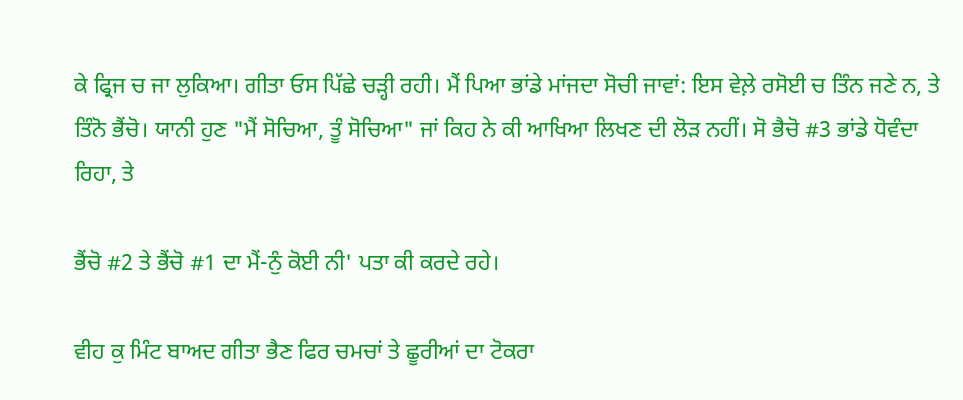ਕੇ ਫ੍ਰਿਜ ਚ ਜਾ ਲੁਕਿਆ। ਗੀਤਾ ਓਸ ਪਿੱਛੇ ਚੜ੍ਹੀ ਰਹੀ। ਮੈਂ ਪਿਆ ਭਾਂਡੇ ਮਾਂਜਦਾ ਸੋਚੀ ਜਾਵਾਂ: ਇਸ ਵੇਲ਼ੇ ਰਸੋਈ ਚ ਤਿੰਨ ਜਣੇ ਨ, ਤੇ ਤਿੰਨੋ ਭੈਂਚੋ। ਯਾਨੀ ਹੁਣ "ਮੈਂ ਸੋਚਿਆ, ਤੂੰ ਸੋਚਿਆ" ਜਾਂ ਕਿਹ ਨੇ ਕੀ ਆਖਿਆ ਲਿਖਣ ਦੀ ਲੋੜ ਨਹੀਂ। ਸੋ ਭੈਚੋ #3 ਭਾਂਡੇ ਧੋਵੰਦਾ ਰਿਹਾ, ਤੇ

ਭੈਂਚੋ #2 ਤੇ ਭੈਂਚੋ #1 ਦਾ ਮੈਂ-ਨੁੰ ਕੋਈ ਨੀ' ਪਤਾ ਕੀ ਕਰਦੇ ਰਹੇ।

ਵੀਹ ਕੁ ਮਿੰਟ ਬਾਅਦ ਗੀਤਾ ਭੈਣ ਫਿਰ ਚਮਚਾਂ ਤੇ ਛੂਰੀਆਂ ਦਾ ਟੋਕਰਾ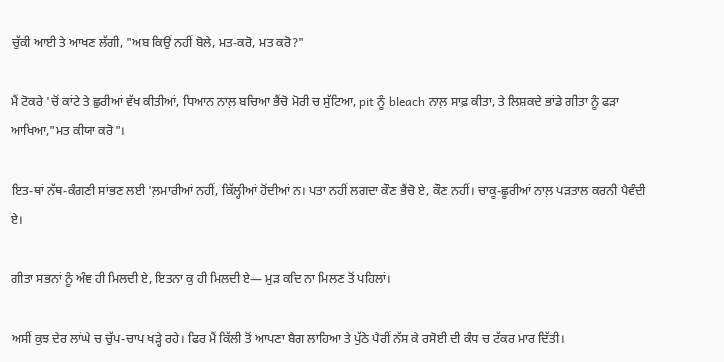ਚੁੱਕੀ ਆਈ ਤੇ ਆਖਣ ਲੱਗੀ, "ਅਬ ਕਿਉਂ ਨਹੀਂ ਬੋਲੇ, ਮਤ-ਕਰੋ, ਮਤ ਕਰੋ?"

ਮੈਂ ਟੋਕਰੇ 'ਚੋਂ ਕਾਂਟੇ ਤੇ ਛੁਰੀਆਂ ਵੱਖ ਕੀਤੀਆਂ, ਧਿਆਨ ਨਾਲ਼ ਬਚਿਆ ਭੈਂਚੋ ਮੋਰੀ ਚ ਸੁੱਟਿਆ, pit ਨੂੰ bleach ਨਾਲ਼ ਸਾਫ਼ ਕੀਤਾ, ਤੇ ਲਿਸ਼ਕਦੇ ਭਾਂਡੇ ਗੀਤਾ ਨੂੰ ਫੜਾ ਆਖਿਆ,"ਮਤ ਕੀਯਾ ਕਰੋ"।

ਇਤ-ਥਾਂ ਨੱਥ-ਕੰਗਣੀ ਸਾਂਭਣ ਲਈ 'ਲ਼ਮਾਰੀਆਂ ਨਹੀਂ, ਕਿੱਲ੍ਹੀਆਂ ਹੋਂਦੀਆਂ ਨ। ਪਤਾ ਨਹੀਂ ਲਗਦਾ ਕੌਣ ਭੈਂਚੋ ਏ, ਕੌਣ ਨਹੀਂ। ਚਾਕੂ-ਛੂਰੀਆਂ ਨਾਲ਼ ਪੜਤਾਲ ਕਰਨੀ ਪੈਵੰਦੀ ਏ।

ਗੀਤਾ ਸਭਨਾਂ ਨੂੰ ਅੰਞ ਹੀ ਮਿਲਦੀ ਏ, ਇਤਨਾ ਕੁ ਹੀ ਮਿਲਦੀ ਏ— ਮੁੜ ਕਦਿ ਨਾ ਮਿਲਣ ਤੋਂ ਪਹਿਲਾਂ।

ਅਸੀਂ ਕੁਝ ਦੇਰ ਲਾਂਘੇ ਚ ਚੁੱਪ-ਚਾਪ ਖੜ੍ਹੇ ਰਹੇ। ਫਿਰ ਮੈਂ ਕਿੱਲੀ ਤੋਂ ਆਪਣਾ ਬੈਗ ਲਾਹਿਆ ਤੇ ਪੁੱਠੇ ਪੈਰੀਂ ਨੱਸ ਕੇ ਰਸੋਈ ਦੀ ਕੰਧ ਚ ਟੱਕਰ ਮਾਰ ਦਿੱਤੀ।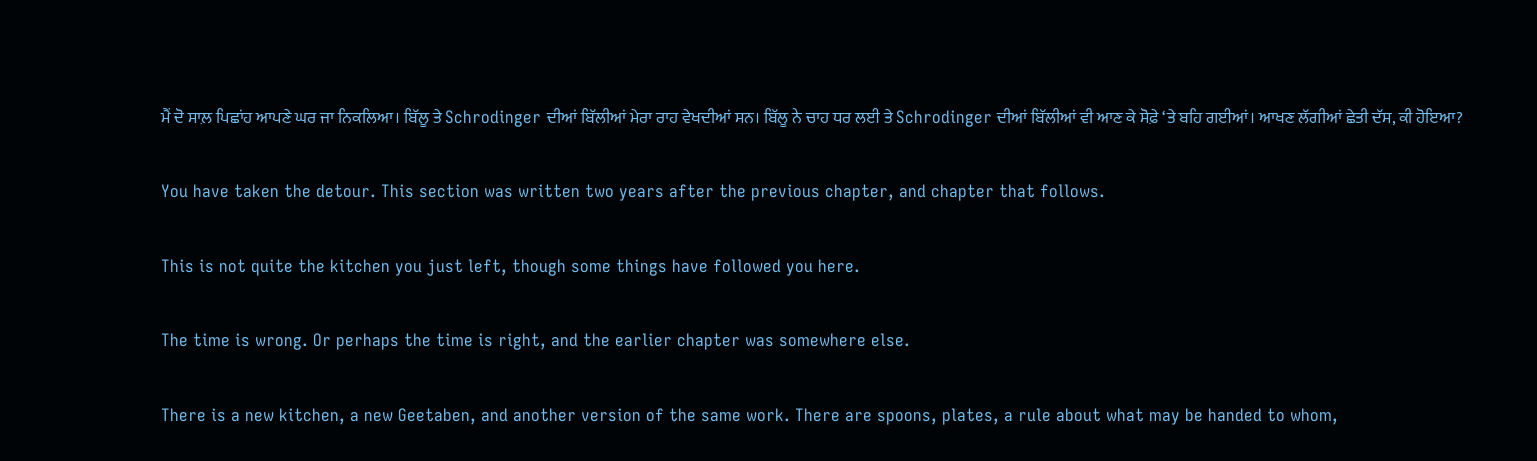ਮੈਂ ਦੋ ਸਾਲ਼ ਪਿਛਾਂਹ ਆਪਣੇ ਘਰ ਜਾ ਨਿਕਲਿਆ। ਬਿੱਲੂ ਤੇ Schrodinger ਦੀਆਂ ਬਿੱਲੀਆਂ ਮੇਰਾ ਰਾਹ ਵੇਖਦੀਆਂ ਸਨ। ਬਿੱਲੂ ਨੇ ਚਾਹ ਧਰ ਲਈ ਤੇ Schrodinger ਦੀਆਂ ਬਿੱਲੀਆਂ ਵੀ ਆਣ ਕੇ ਸੋਫ਼ੇ ‘ਤੇ ਬਹਿ ਗਈਆਂ। ਆਖਣ ਲੱਗੀਆਂ ਛੇਤੀ ਦੱਸ, ਕੀ ਹੋਇਆ?

You have taken the detour. This section was written two years after the previous chapter, and chapter that follows.

This is not quite the kitchen you just left, though some things have followed you here.

The time is wrong. Or perhaps the time is right, and the earlier chapter was somewhere else.

There is a new kitchen, a new Geetaben, and another version of the same work. There are spoons, plates, a rule about what may be handed to whom,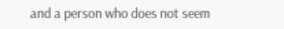and a person who does not seem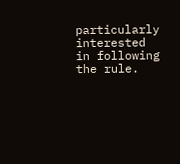particularly interested in following the rule.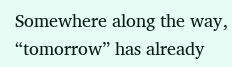Somewhere along the way, “tomorrow” has already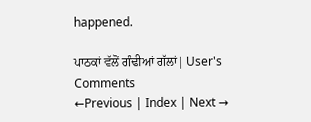happened.

ਪਾਠਕਾਂ ਵੱਲੋਂ ਗੰਢੀਆਂ ਗੱਲਾਂ| User's Comments
←Previous | Index | Next →